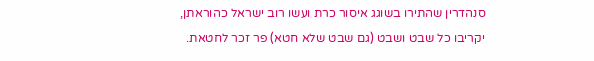סנהדרין שהתירו בשוגג איסור כרת ועשו רוב ישראל כהוראתן, יקריבו כל שבט ושבט (גם שבט שלא חטא) פר זכר לחטאת.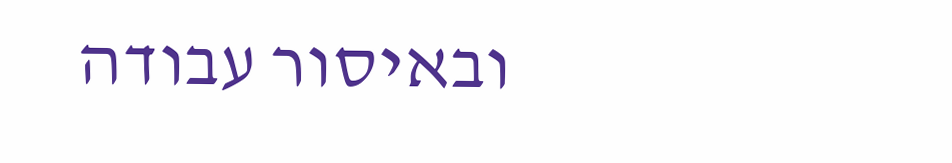ובאיסור עבודה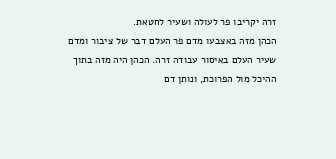זרה יקריבו פר לעולה ושעיר לחטאת.
הכהן מזה באצבעו מדם פר העלם דבר של ציבור ומדם שעיר העלם באיסור עבודה זרה. הכהן היה מזה בתוך ההיכל מול הפרוכת, ונותן דם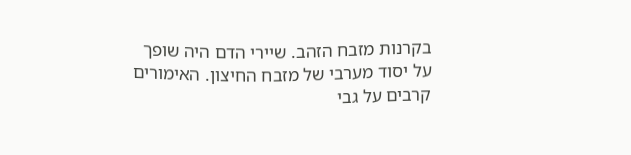בקרנות מזבח הזהב. שיירי הדם היה שופך על יסוד מערבי של מזבח החיצון. האימורים קרבים על גבי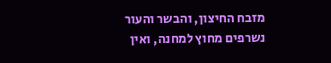מזבח החיצון, והבשר והעור נשרפים מחוץ למחנה, ואין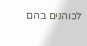לכוהנים בהם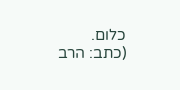כלום.
(כתב: הרב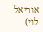אוריאל לוי)